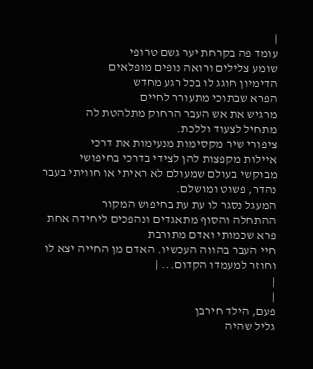|
עומד פה בקרחת יער גשם טרופי
שומע צלילים ורואה נופים מופלאים
הדימיון חוגג לו בכל רגע מחדש
הפרא שבתוכי מתעורר לחיים
מרגיש את אש העבר הרחוק מתלהטת לה
מתחיל לצעוד וללכת.
ציפורי שיר מקסימות מנעימות את דרכי
איילות מקפצות להן לצידי בדרכי בחיפושי
מבוקשי בעולם שמעולם לא ראיתי או חוויתי בעבר
נהדר, פשוט ומושלם.
המעגל נסגר לו עת עת בחיפוש המקור
ההתחלה והסוף מתאגדים ונהפכים ליחידה אחת
פרא שכמותי ואדם מתורבת
חיי העבר בהווה העכשיו. האדם מן החייה יצא לו
וחוזר למעמדו הקדום... |
|
|
פעם, הילד חירבן
גליל שהיה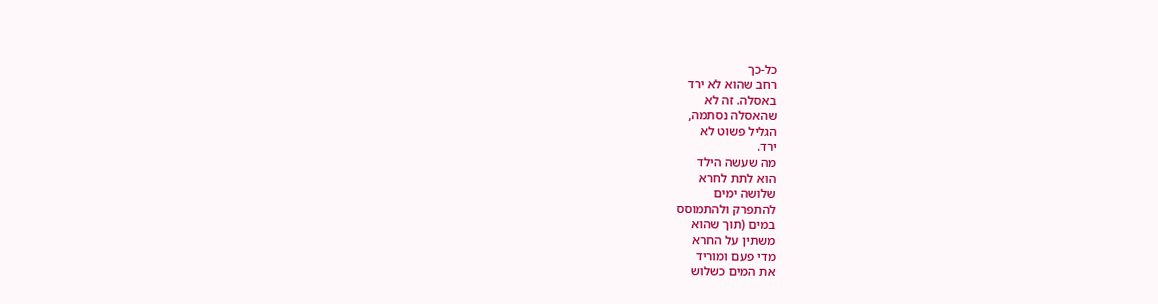כל-כך
רחב שהוא לא ירד
באסלה. זה לא
שהאסלה נסתמה,
הגליל פשוט לא
ירד.
מה שעשה הילד
הוא לתת לחרא
שלושה ימים
להתפרק ולהתמוסס
במים (תוך שהוא
משתין על החרא
מדי פעם ומוריד
את המים כשלוש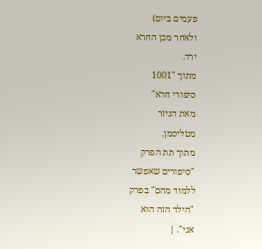פעמים ביום)
ולאחר מכן החרא
ירד.
מתוך "1001
סיפורי חרא"
מאת הניזר
מטליסמן.
מתוך תת הפרק
"סיפורים שאפשר
ללמוד מהם" בפרק
"הילד הזה הוא
אני". |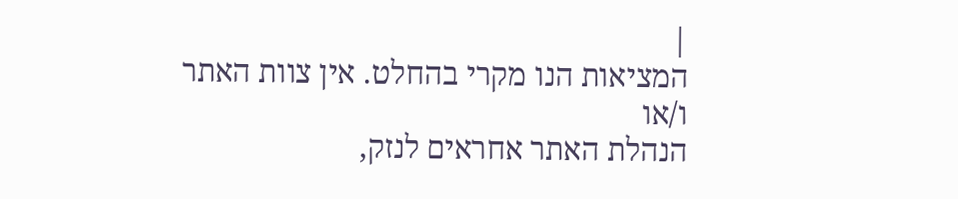|
המציאות הנו מקרי בהחלט. אין צוות האתר ו/או
הנהלת האתר אחראים לנזק,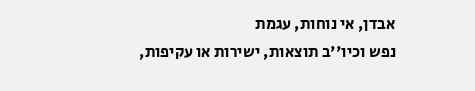אבדן, אי נוחות, עגמת
נפש וכיו''ב תוצאות, ישירות או עקיפות,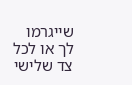שייגרמו
לך או לכל צד שלישי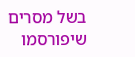בשל מסרים שיפורסמו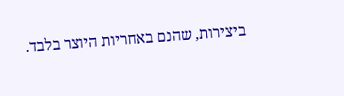ביצירות, שהנם באחריות היוצר בלבד.